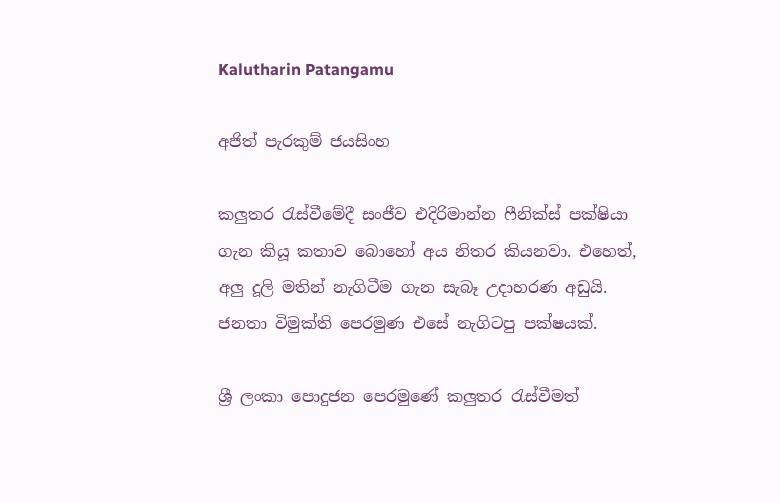Kalutharin Patangamu

අජිත් පැරකුම් ජයසිංහ

කලුතර රැස්වීමේදී සංජීව එදිරිමාන්න ෆීනික්ස් පක්ෂියා ගැන කියූ කතාව බොහෝ අය නිතර කියනවා. එහෙත්, අලු දූලි මතින් නැගිටීම ගැන සැබෑ උදාහරණ අඩුයි. ජනතා විමුක්ති පෙරමුණ එසේ නැගිටපු පක්ෂයක්.

ශ්‍රී ලංකා පොදුජන පෙරමුණේ කලුතර රැස්වීමත්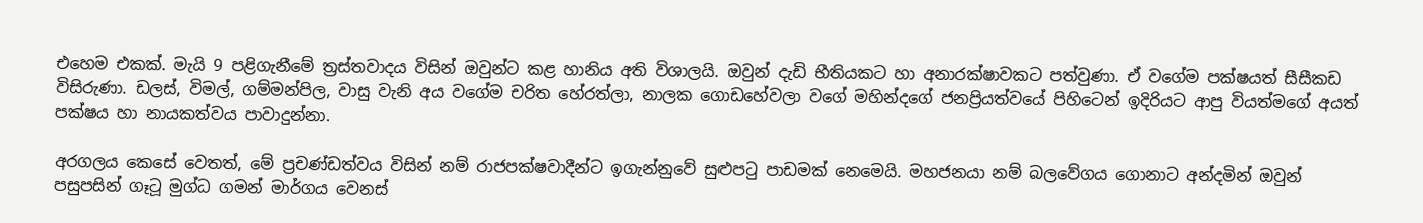එහෙම එකක්. මැයි 9 පළිගැනීමේ ත්‍රස්තවාදය විසින් ඔවුන්ට කළ හානිය අති විශාලයි. ඔවුන් දැඩි භීතියකට හා අනාරක්ෂාවකට පත්වුණා. ඒ වගේම පක්ෂයත් සීසීකඩ විසිරුණා. ඩලස්, විමල්, ගම්මන්පිල, වාසු වැනි අය වගේම චරිත හේරත්ලා, නාලක ගොඩහේවලා වගේ මහින්දගේ ජනප්‍රියත්වයේ පිහිටෙන් ඉදිරියට ආපු වියත්මගේ අයත් පක්ෂය හා නායකත්වය පාවාදුන්නා.

අරගලය කෙසේ වෙතත්, මේ ප්‍රචණ්ඩත්වය විසින් නම් රාජපක්ෂවාදීන්ට ඉගැන්නුවේ සුළුපටු පාඩමක් නෙමෙයි. මහජනයා නම් බලවේගය ගොනාට අන්දමින් ඔවුන් පසුපසින් ගෑටූ මුග්ධ ගමන් මාර්ගය වෙනස්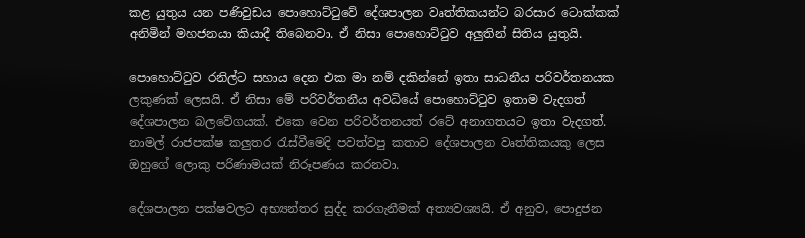කළ යුතුය යන පණිවුඩය පොහොට්ටුවේ දේශපාලන වෘත්තිකයන්ට බරසාර ටොක්කක් අනිමින් මහජනයා කියාදී තිබෙනවා. ඒ නිසා පොහොට්ටුව අලුතින් සිතිය යුතුයි.

පොහොට්ටුව රනිල්ට සහාය දෙන එක මා නම් දකින්නේ ඉතා සාධනීය පරිවර්තනයක ලකුණක් ලෙසයි. ඒ නිසා මේ පරිවර්තනීය අවධියේ පොහොට්ටුව ඉතාම වැදගත් දේශපාලන බලවේගයක්. එකෙ වෙන පරිවර්තනයත් රටේ අනාගතයට ඉතා වැදගත්. නාමල් රාජපක්ෂ කලුතර රැස්වීමෙදි පවත්වපු කතාව දේශපාලන වෘත්තිකයකු ලෙස ඔහුගේ ලොකු පරිණාමයක් නිරූපණය කරනවා.

දේශපාලන පක්ෂවලට අභ්‍යන්තර සුද්ද කරගැනීමක් අත්‍යවශ්‍යයි. ඒ අනුව, පොදුජන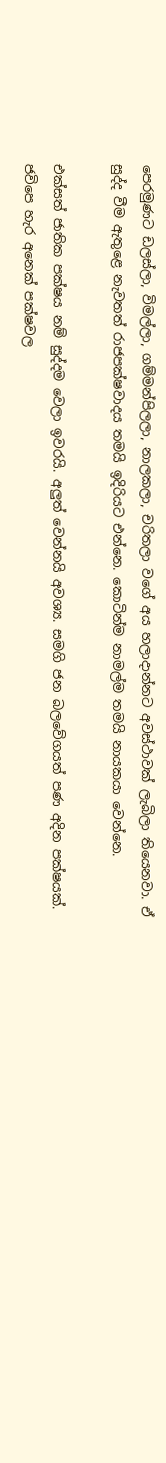පෙරමුණට ඩලස්ලා, විමල්ලා, ගම්මන්පිලලා, නාලකලා, චරිතලා වගේ අය හලාදාන්නට අවස්ථාවක් ලැබිලා තියෙනවා. ඒ සුද්ද වීම ඇතුළෙ නැවතත් රාජපක්ෂවාදය තමයි ඉදිරියට එන්නෙ. කොටින්ම නාමල්ම තමයි නායකයා වෙන්නෙ.

එක්සත් ජාතික පක්ෂය නම් සුද්දම වෙලා ඉවරයි. අලුත් වෙන්නයි අවශ්‍ය. සමගි ජන බලවේගයත් පණ අදින පක්ෂයක්. ජවිපෙ හැර අනෙක් පක්ෂවල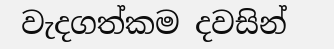වැදගත්කම දවසින්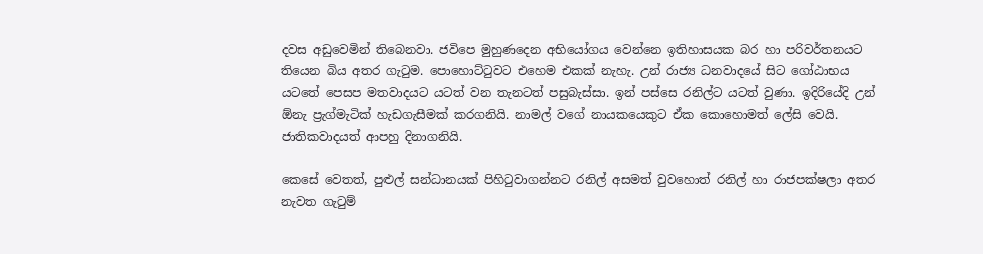දවස අඩුවෙමින් තිබෙනවා. ජවිපෙ මුහුණදෙන අභියෝගය වෙන්නෙ ඉතිහාසයක බර හා පරිවර්තනයට තියෙන බිය අතර ගැටුම. පොහොට්ටුවට එහෙම එකක් නැහැ. උන් රාජ්‍ය ධනවාදයේ සිට ගෝඨාභය යටතේ පෙසප මතවාදයට යටත් වන තැනටත් පසුබැස්සා. ඉන් පස්සෙ රනිල්ට යටත් වුණා. ඉදිරියේදි උන් ඕනැ ප්‍රැග්මැටික් හැඩගැසීමක් කරගනියි. නාමල් වගේ නායකයෙකුට ඒක කොහොමත් ලේසි වෙයි. ජාතිකවාදයත් ආපහු දිනාගනියි.

කෙසේ වෙතත්, පුළුල් සන්ධානයක් පිහිටුවාගන්නට රනිල් අසමත් වුවහොත් රනිල් හා රාජපක්ෂලා අතර නැවත ගැටුම්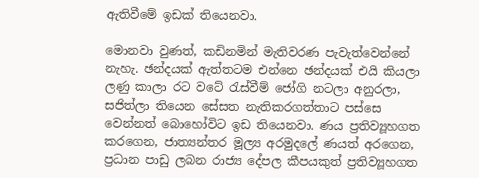ඇතිවීමේ ඉඩක් තියෙනවා.

මොනවා වුණත්, කඩිනමින් මැතිවරණ පැවැත්වෙන්නේ නැහැ. ඡන්දයක් ඇත්තටම එන්නෙ ඡන්දයක් එයි කියලා ලණු කාලා රට වටේ රැස්වීම් ජෝගි නටලා අනුරලා, සජිත්ලා තියෙන සේසත නැතිකරගත්තාට පස්සෙ වෙන්නත් බොහෝවිට ඉඩ තියෙනවා. ණය ප්‍රතිව්‍යූහගත කරගෙන, ජාත්‍යන්තර මූල්‍ය අරමුදලේ ණයත් අරගෙන, ප්‍රධාන පාඩු ලබන රාජ්‍ය දේපල කීපයකුත් ප්‍රතිව්‍යූහගත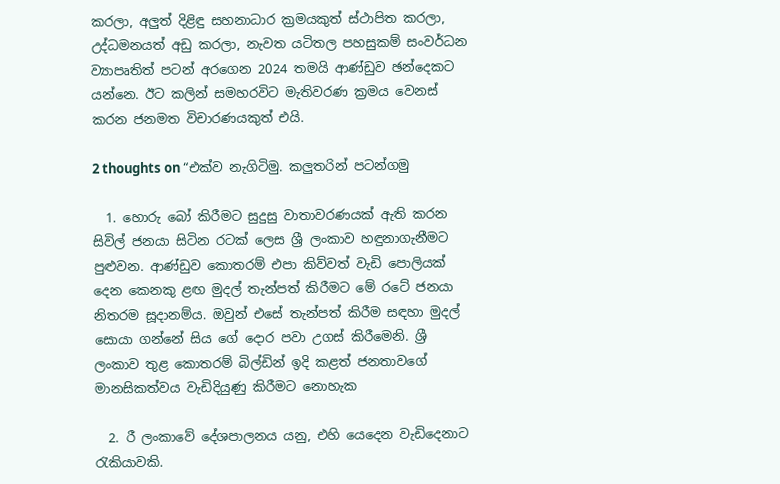කරලා, අලුත් දිළිඳු සහනාධාර ක්‍රමයකුත් ස්ථාපිත කරලා, උද්ධමනයත් අඩු කරලා, නැවත යටිතල පහසුකම් සංවර්ධන ව්‍යාපෘතිත් පටන් අරගෙන 2024 තමයි ආණ්ඩුව ඡන්දෙකට යන්නෙ. ඊට කලින් සමහරවිට මැතිවරණ ක්‍රමය වෙනස් කරන ජනමත විචාරණයකුත් එයි.

2 thoughts on “එක්ව නැගිටිමු. කලුතරින් පටන්ගමු

  1. හොරු බෝ කිරීමට සුදුසු වාතාවරණයක් ඇති කරන සිවිල් ජනයා සිටින රටක් ලෙස ශ්‍රී ලංකාව හඳුනාගැනීමට පුළුවන. ආණ්ඩුව කොතරම් එපා කිව්වත් වැඩි පොලියක් දෙන කෙනකු ළඟ මුදල් තැන්පත් කිරීමට මේ රටේ ජනයා නිතරම සූදානම්ය. ඔවුන් එසේ තැන්පත් කිරීම සඳහා මුදල් සොයා ගන්නේ සිය ගේ දොර පවා උගස් කිරීමෙනි. ශ්‍රී ලංකාව තුළ කොතරම් බිල්ඩින් ඉදි කළත් ජනතාවගේ මානසිකත්වය වැඩිදියුණු කිරීමට නොහැක

  2. රී ලංකාවේ දේශපාලනය යනු, එහි යෙදෙන වැඩිදෙනාට රැකියාවකි.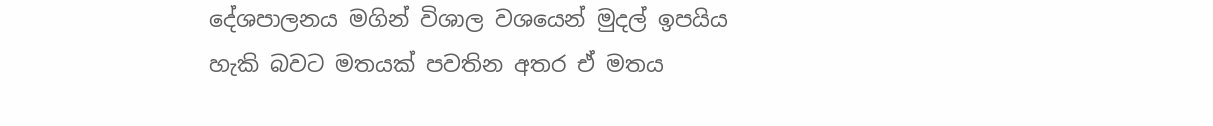දේශපාලනය මගින් විශාල වශයෙන් මුදල් ඉපයිය හැකි බවට මතයක් පවතින අතර ඒ මතය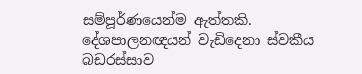සම්පූර්ණයෙන්ම ඇත්තකි. දේශපාලනඥයන් වැඩිදෙනා ස්වකීය බඩරස්සාව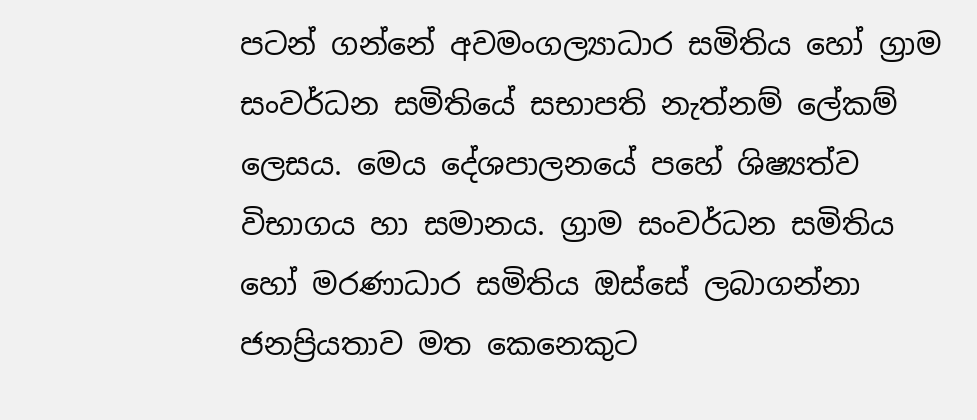පටන් ගන්නේ අවමංගල්‍යාධාර සමිතිය හෝ ග්‍රාම සංවර්ධන සමිතියේ සභාපති නැත්නම් ලේකම් ලෙසය. මෙය දේශපාලනයේ පහේ ශිෂ්‍යත්ව විභාගය හා සමානය. ග්‍රාම සංවර්ධන සමිතිය හෝ මරණාධාර සමිතිය ඔස්සේ ලබාගන්නා ජනප්‍රියතාව මත කෙනෙකුට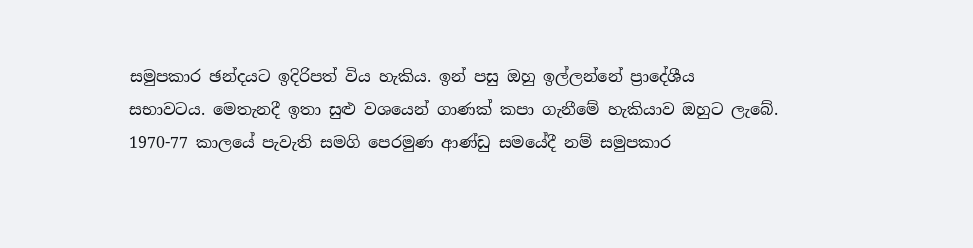සමුපකාර ඡන්දයට ඉදිරිපත් විය හැකිය. ඉන් පසු ඔහු ඉල්ලන්නේ ප්‍රාදේශීය සභාවටය. මෙතැනදී ඉතා සුළු වශයෙන් ගාණක් කපා ගැනීමේ හැකියාව ඔහුට ලැබේ. 1970-77 කාලයේ පැවැති සමගි පෙරමුණ ආණ්ඩු සමයේදී නම් සමුපකාර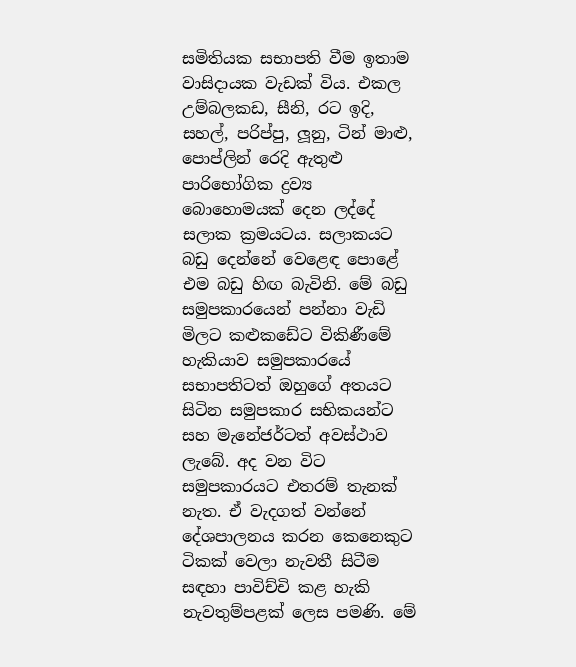සමිතියක සභාපති වීම ඉතාම වාසිදායක වැඩක් විය. එකල උම්බලකඩ, සීනි, රට ඉදි, සහල්, පරිප්පු, ලූනු, ටින් මාළු, පොප්ලින් රෙදි ඇතුළු පාරිභෝගික ද්‍රව්‍ය බොහොමයක් දෙන ලද්දේ සලාක ක්‍රමයටය. සලාකයට බඩු දෙන්නේ වෙළෙඳ පොළේ එම බඩු හිඟ බැවිනි. මේ බඩු සමුපකාරයෙන් පන්නා වැඩි මිලට කළුකඩේට විකිණීමේ හැකියාව සමුපකාරයේ සභාපතිටත් ඔහුගේ අතයට සිටින සමුපකාර සභිකයන්ට සහ මැනේජර්ටත් අවස්ථාව ලැබේ. අද වන විට සමුපකාරයට එතරම් තැනක් නැත. ඒ වැදගත් වන්නේ දේශපාලනය කරන කෙනෙකුට ටිකක් වෙලා නැවතී සිටීම සඳහා පාවිච්චි කළ හැකි නැවතුම්පළක් ලෙස පමණි. මේ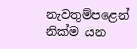නැවතුම්පළෙන් නික්ම යන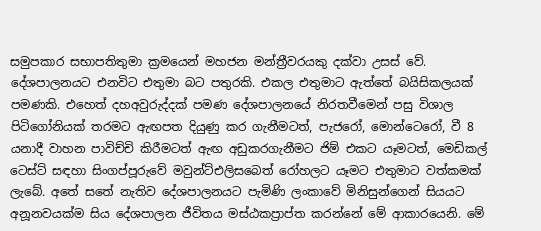සමුපකාර සභාපතිතුමා ක්‍රමයෙන් මහජන මන්ත්‍රීවරයකු දක්වා උසස් වේ. දේශපාලනයට එනවිට එතුමා බට පතුරකි. එකල එතුමාට ඇත්තේ බයිසිකලයක් පමණකි. එහෙත් දහඅවුරුද්දක් පමණ දේශපාලනයේ නිරතවීමෙන් පසු විශාල පිටිගෝනියක් තරමට ඇඟපත දියුණු කර ගැනීමටත්, පැජරෝ, මොන්ටෙරෝ, වී 8 යනාදී වාහන පාවිච්චි කිරීමටත් ඇඟ අඩුකරගැනීමට ජිම් එකට යෑමටත්, මෙඩිකල් ටෙස්ට් සඳහා සිංගප්පූරුවේ මවුන්ට්එලිසබෙත් රෝහලට යෑමට එතුමාට වත්කමක් ලැබේ. අතේ සතේ නැතිව දේශපාලනයට පැමිණි ලංකාවේ මිනිසුන්ගෙන් සියයට අනූනවයක්ම සිය දේශපාලන ජීවිතය මස්ඨකප්‍රාප්ත කරන්නේ මේ ආකාරයෙනි. මේ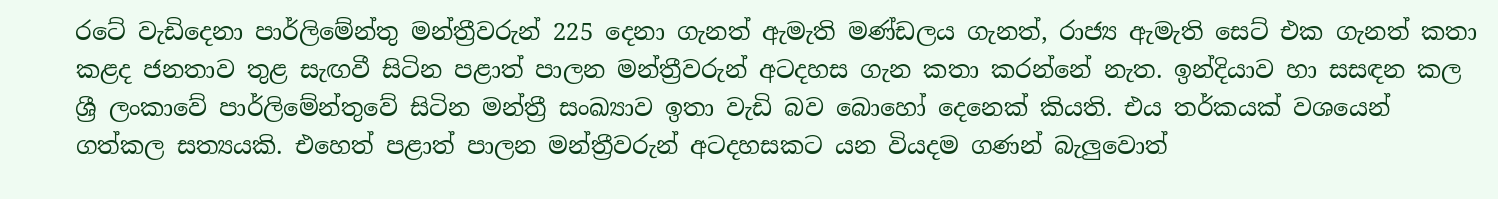රටේ වැඩිදෙනා පාර්ලිමේන්තු මන්ත්‍රීවරුන් 225 දෙනා ගැනත් ඇමැති මණ්ඩලය ගැනත්, රාජ්‍ය ඇමැති සෙට් එක ගැනත් කතා කළද ජනතාව තුළ සැඟවී සිටින පළාත් පාලන මන්ත්‍රීවරුන් අටදහස ගැන කතා කරන්නේ නැත. ඉන්දියාව හා සසඳන කල ශ්‍රී ලංකාවේ පාර්ලිමේන්තුවේ සිටින මන්ත්‍රී සංඛ්‍යාව ඉතා වැඩි බව බොහෝ දෙනෙක් කියති. එය තර්කයක් වශයෙන් ගත්කල සත්‍යයකි. එහෙත් පළාත් පාලන මන්ත්‍රීවරුන් අටදහසකට යන වියදම ගණන් බැලුවොත්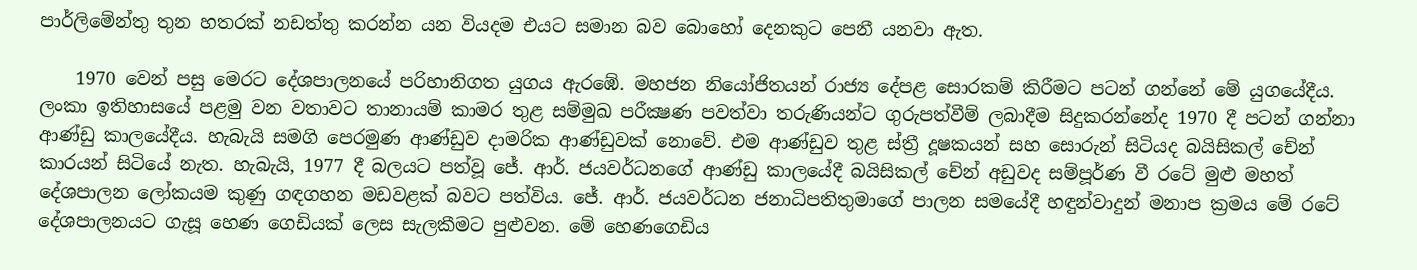පාර්ලිමේන්තු තුන හතරක් නඩත්තු කරන්න යන වියදම එයට සමාන බව බොහෝ දෙනකුට පෙනී යනවා ඇත.

    1970 වෙන් පසු මෙරට දේශපාලනයේ පරිහානිගත යුගය ඇරඹේ. මහජන නියෝජිතයන් රාජ්‍ය දේපළ සොරකම් කිරීමට පටන් ගන්නේ මේ යුගයේදීය. ලංකා ඉතිහාසයේ පළමු වන වතාවට තානායම් කාමර තුළ සම්මුඛ පරීක්‍ෂණ පවත්වා තරුණියන්ට ගුරුපත්වීම් ලබාදීම සිදුකරන්නේද 1970 දී පටන් ගන්නා ආණ්ඩු කාලයේදීය. හැබැයි සමගි පෙරමුණ ආණ්ඩුව දාමරික ආණ්ඩුවක් නොවේ. එම ආණ්ඩුව තුළ ස්ත්‍රී දූෂකයන් සහ සොරුන් සිටියද බයිසිකල් චේන් කාරයන් සිටියේ නැත. හැබැයි, 1977 දී බලයට පත්වූ ජේ. ආර්. ජයවර්ධනගේ ආණ්ඩු කාලයේදී බයිසිකල් චේන් අඩුවද සම්පූර්ණ වී රටේ මුළු මහත් දේශපාලන ලෝකයම කුණු ගඳගහන මඩවළක් බවට පත්විය. ජේ. ආර්. ජයවර්ධන ජනාධිපතිතුමාගේ පාලන සමයේදී හඳුන්වාදුන් මනාප ක්‍රමය මේ රටේ දේශපාලනයට ගැසූ හෙණ ගෙඩියක් ලෙස සැලකීමට පුළුවන. මේ හෙණගෙඩිය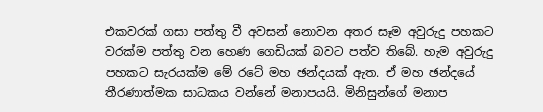එකවරක් ගසා පත්තු වී අවසන් නොවන අතර සෑම අවුරුදු පහකට වරක්ම පත්තු වන හෙණ ගෙඩියක් බවට පත්ව තිබේ. හැම අවුරුදු පහකට සැරයක්ම මේ රටේ මහ ඡන්දයක් ඇත. ඒ මහ ඡන්දයේ තීරණාත්මක සාධකය වන්නේ මනාපයයි. මිනිසුන්ගේ මනාප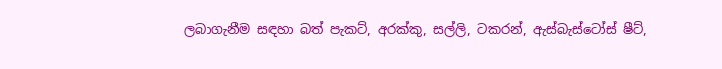ලබාගැනීම සඳහා බත් පැකට්, අරක්කු, සල්ලි, ටකරන්, ඇස්බැස්ටෝස් ෂීට්,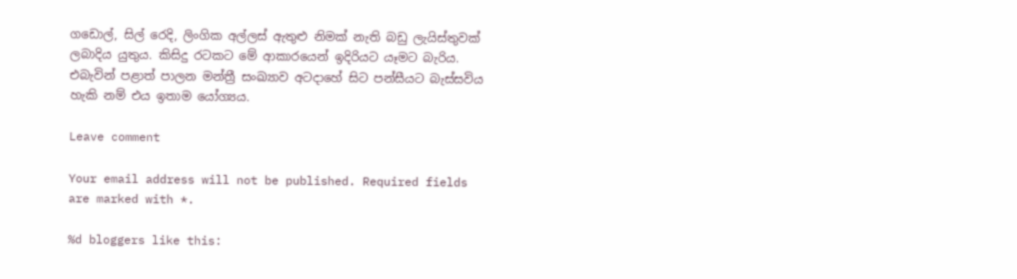ගඩොල්, සිල් රෙදි, ලිංගික අල්ලස් ඇතුළු නිමක් නැති බඩු ලැයිස්තුවක් ලබාදිය යුතුය. කිසිදු රටකට මේ ආකාරයෙන් ඉදිරියට යෑමට බැරිය. එබැවින් පළාත් පාලන මන්ත්‍රී සංඛ්‍යාව අටදාහේ සිට පන්සීයට බැස්සවිය හැකි නම් එය ඉතාම යෝග්‍යය.

Leave comment

Your email address will not be published. Required fields are marked with *.

%d bloggers like this: